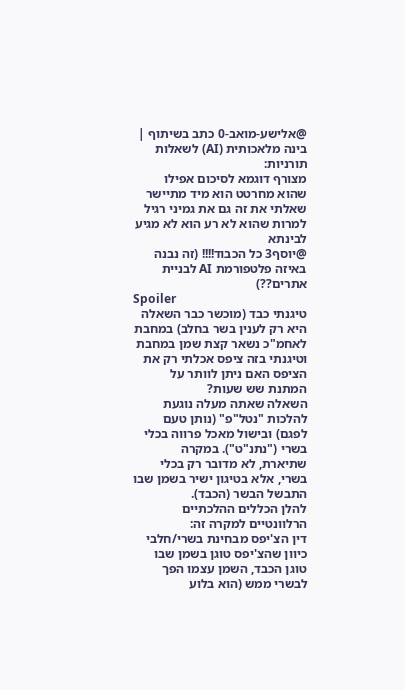@אלישע-מואב-0 כתב בשיתוף | בינה מלאכותית (AI) לשאלות תורניות:
מצורף דוגמא לסיכום אפילו שהוא מחרטט הוא מיד מתיישר
שאלתי את זה גם את גמיני רגיל למרות שהוא לא רע הוא לא מגיע לבינתא
@יוסף3 כל הכבוד!!!! (זה נבנה באיזה פלטפורמת AI לבניית אתרים??)
Spoiler
טיגנתי כבד (מוכשר כבר השאלה היא רק לענין בשר בחלב) במחבת לאחמ"כ נשאר קצת שמן במחבת וטיגנתי בזה ציפס אכלתי רק את הציפס האם ניתן לוותר על המתנת שש שעות?
השאלה שאתה מעלה נוגעת להלכות "נטל"פ" (נותן טעם לפגם) ובישול מאכל פרווה בכלי בשרי ("נתנ"ט"). במקרה שתיארת, לא מדובר רק בכלי בשרי, אלא בטיגון ישיר בשמן שבו התבשל הבשר (הכבד).
להלן הכללים ההלכתיים הרלוונטיים למקרה זה:
דין הצ'יפס מבחינת בשרי/חלבי
כיוון שהצ'יפס טוגן בשמן שבו טוגן הכבד, השמן עצמו הפך לבשרי ממש (הוא בלוע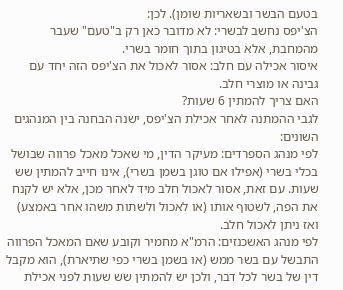בטעם הבשר ובשאריות שומן). לכן:
הצ'יפס נחשב לבשרי: לא מדובר כאן רק ב"טעם" שעבר מהמחבת, אלא בטיגון בתוך חומר בשרי.
איסור אכילה עם חלב: אסור לאכול את הצ'יפס הזה יחד עם גבינה או מוצרי חלב.
האם צריך להמתין 6 שעות?
לגבי ההמתנה לאחר אכילת הצ'יפס, ישנה הבחנה בין המנהגים השונים:
לפי מנהג הספרדים: מעיקר הדין, מי שאכל מאכל פרווה שבושל בכלי בשרי (אפילו אם טוגן בשמן בשרי), אינו חייב להמתין שש שעות. עם זאת, אסור לאכול חלב מיד לאחר מכן, אלא יש לקנח את הפה, לשטוף אותו (או לאכול ולשתות משהו אחר באמצע) ואז ניתן לאכול חלב.
לפי מנהג האשכנזים: הרמ"א מחמיר וקובע שאם המאכל הפרווה התבשל עם בשר ממש (או בשמן בשרי כפי שתיארת), הוא מקבל דין של בשר לכל דבר, ולכן יש להמתין שש שעות לפני אכילת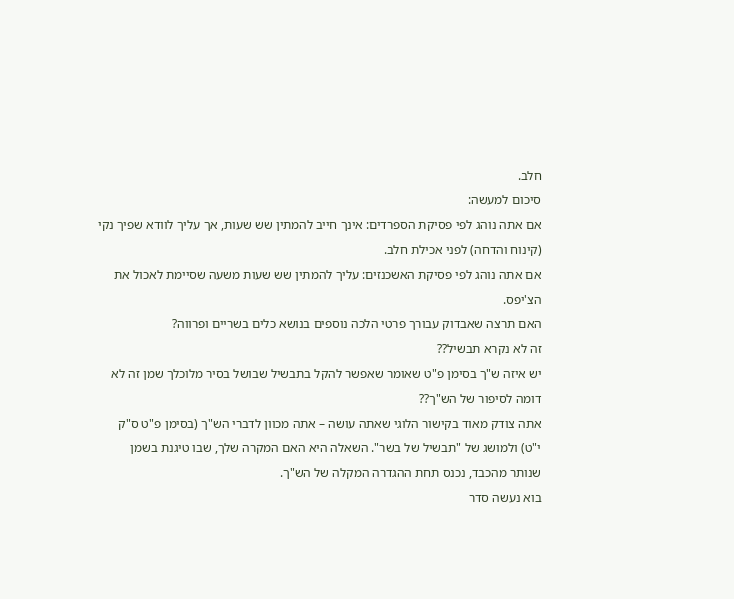חלב.
סיכום למעשה:
אם אתה נוהג לפי פסיקת הספרדים: אינך חייב להמתין שש שעות, אך עליך לוודא שפיך נקי (קינוח והדחה) לפני אכילת חלב.
אם אתה נוהג לפי פסיקת האשכנזים: עליך להמתין שש שעות משעה שסיימת לאכול את הצ'יפס.
האם תרצה שאבדוק עבורך פרטי הלכה נוספים בנושא כלים בשריים ופרווה?
זה לא נקרא תבשיל??
יש איזה ש"ך בסימן פ"ט שאומר שאפשר להקל בתבשיל שבושל בסיר מלוכלך שמן זה לא דומה לסיפור של הש"ך??
אתה צודק מאוד בקישור הלוגי שאתה עושה – אתה מכוון לדברי הש"ך (בסימן פ"ט ס"ק י"ט) ולמושג של "תבשיל של בשר". השאלה היא האם המקרה שלך, שבו טיגנת בשמן שנותר מהכבד, נכנס תחת ההגדרה המקלה של הש"ך.
בוא נעשה סדר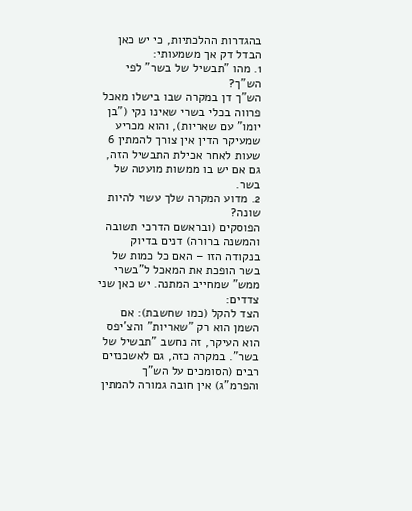בהגדרות ההלכתיות, כי יש כאן הבדל דק אך משמעותי:
1. מהו "תבשיל של בשר" לפי הש"ך?
הש"ך דן במקרה שבו בישלו מאכל פרווה בכלי בשרי שאינו נקי ("בן יומו" עם שאריות), והוא מכריע שמעיקר הדין אין צורך להמתין 6 שעות לאחר אכילת התבשיל הזה, גם אם יש בו ממשות מועטה של בשר.
2. מדוע המקרה שלך עשוי להיות שונה?
הפוסקים (ובראשם הדרכי תשובה והמשנה ברורה) דנים בדיוק בנקודה הזו – האם כל כמות של בשר הופכת את המאכל ל"בשרי ממש" שמחייב המתנה. יש כאן שני צדדים:
הצד להקל (כמו שחשבת): אם השמן הוא רק "שאריות" והצ'יפס הוא העיקר, זה נחשב "תבשיל של בשר". במקרה כזה, גם לאשכנזים רבים (הסומכים על הש"ך והפרמ"ג) אין חובה גמורה להמתין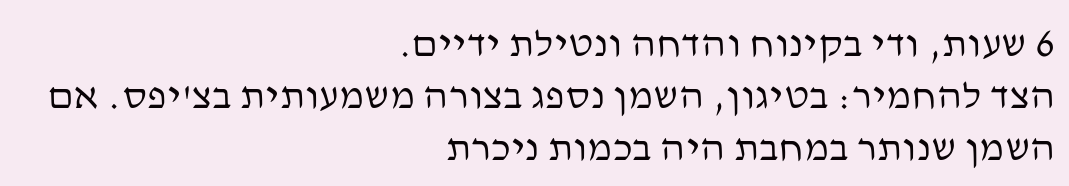6 שעות, ודי בקינוח והדחה ונטילת ידיים.
הצד להחמיר: בטיגון, השמן נספג בצורה משמעותית בצ'יפס. אם השמן שנותר במחבת היה בכמות ניכרת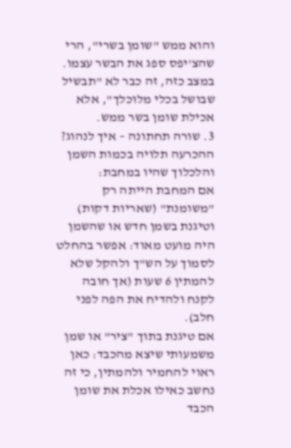והוא ממש "שומן בשרי", הרי שהצ'יפס ספג את הבשר עצמו. במצב כזה, זה כבר לא "תבשיל שבושל בכלי מלוכלך", אלא אכילת שומן בשר ממש.
3. שורה תחתונה – איך לנהוג?
ההכרעה תלויה בכמות השמן והלכלוך שהיו במחבת:
אם המחבת הייתה רק "משומנת" (שאריות דקות) וטיגנת בשמן חדש או שהשמן היה מועט מאוד: אפשר בהחלט לסמוך על הש"ך ולהקל שלא להמתין 6 שעות (אך חובה לקנח ולהדיח את הפה לפני חלב).
אם טיגנת בתוך "ציר" או שמן משמעותי שיצא מהכבד: כאן ראוי להחמיר ולהמתין, כי זה נחשב כאילו אכלת את שומן הכבד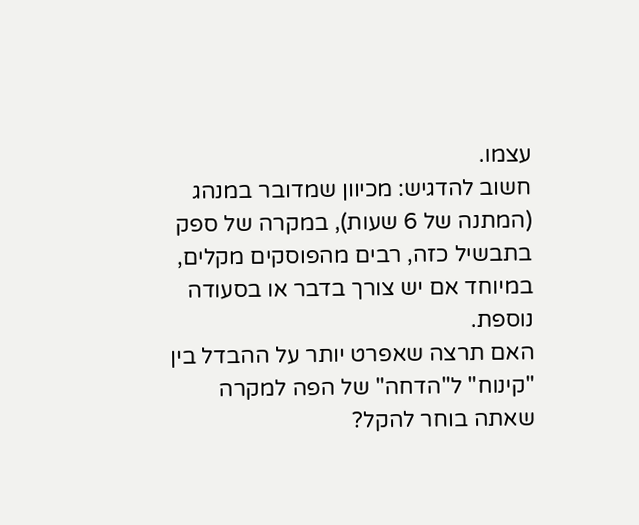עצמו.
חשוב להדגיש: מכיוון שמדובר במנהג (המתנה של 6 שעות), במקרה של ספק בתבשיל כזה, רבים מהפוסקים מקלים, במיוחד אם יש צורך בדבר או בסעודה נוספת.
האם תרצה שאפרט יותר על ההבדל בין "קינוח" ל"הדחה" של הפה למקרה שאתה בוחר להקל?